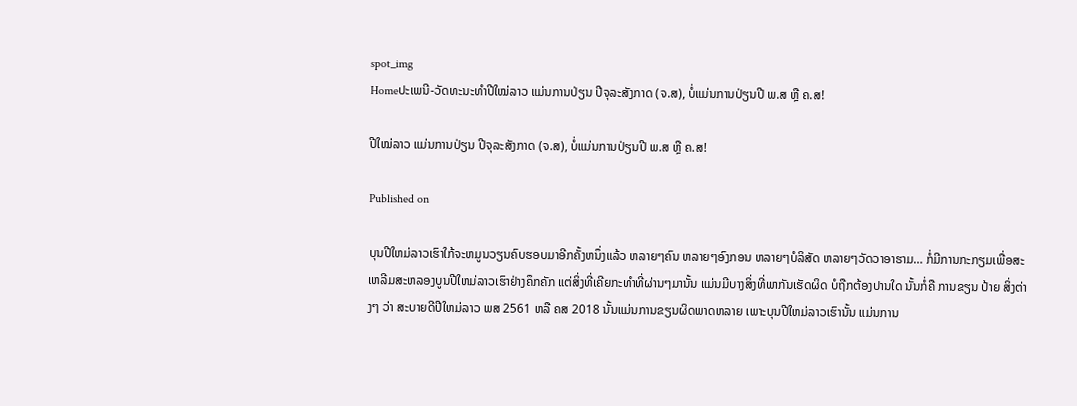spot_img
Homeປະເພນີ-ວັດທະນະທຳປີໃໝ່ລາວ ແມ່ນການປ່ຽນ ປີຈຸລະສັງກາດ (ຈ.ສ), ບໍ່ແມ່ນການປ່ຽນປີ ພ.ສ ຫຼື ຄ.ສ!

ປີໃໝ່ລາວ ແມ່ນການປ່ຽນ ປີຈຸລະສັງກາດ (ຈ.ສ), ບໍ່ແມ່ນການປ່ຽນປີ ພ.ສ ຫຼື ຄ.ສ!

Published on

ບຸນປີໃຫມ່ລາວເຮົາໃກ້ຈະຫມູນວຽນຄົບຮອບມາອີກຄັ້ງຫນຶ່ງແລ້ວ ຫລາຍໆຄົນ ຫລາຍໆອົງກອນ ຫລາຍໆບໍລິສັດ ຫລາຍໆວັດວາອາຮາມ… ກໍ່ມີການກະກຽມເພື່ອສະເຫລີມສະຫລອງບູນປີໃຫມ່ລາວເຮົາຢ່າງຄຶກຄັກ ແຕ່ສິ່ງທີ່ເຄີຍກະທຳທີ່ຜ່ານໆມານັ້ນ ແມ່ນມີບາງສິ່ງທີ່ພາກັນເຮັດຜິດ ບໍຖືກຕ້ອງປານໃດ ນັ້ນກໍ່ຄື ການຂຽນ ປ້າຍ ສິ່ງຕ່າງໆ ວ່າ ສະບາຍດີປີໃຫມ່ລາວ ພສ 2561 ຫລື ຄສ 2018 ນັ້ນແມ່ນການຂຽນຜິດພາດຫລາຍ ເພາະບຸນປີໃຫມ່ລາວເຮົານັ້ນ ແມ່ນການ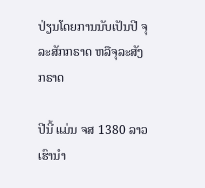ປ່ຽນໂດຍການນັບເປັນປີ ຈຸລະສັກກຣາດ ຫລືຈຸລະສັງກຣາດ

ປີນີ້ ແມ່ນ ຈສ 1380 ລາວເຮົານຳ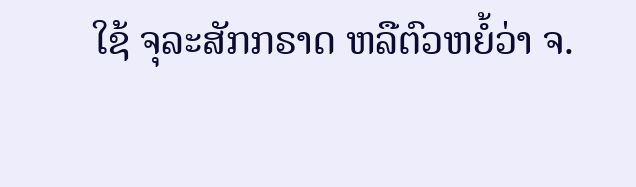ໃຊ້ ຈຸລະສັກກຣາດ ຫລືຕົວຫຍໍ້ວ່າ ຈ.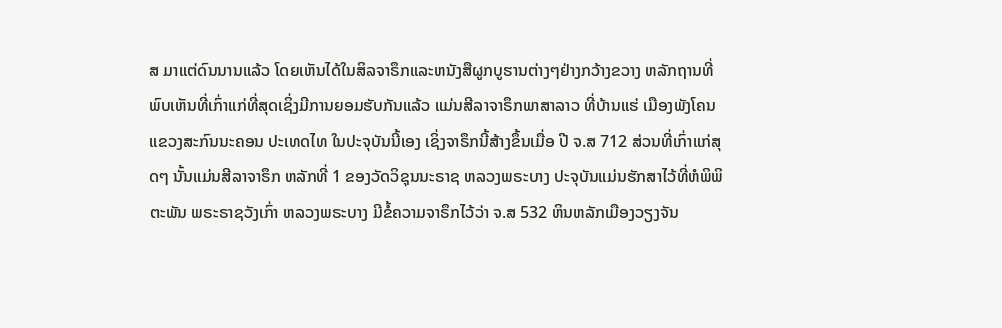ສ ມາແຕ່ດົນນານແລ້ວ ໂດຍເຫັນໄດ້ໃນສິລຈາຣຶກແລະຫນັງສືຜູກບູຮານຕ່າງໆຢ່າງກວ້າງຂວາງ ຫລັກຖານທີ່ພົບເຫັນທີ່ເກົ່າແກ່ທີ່ສຸດເຊິ່ງມີການຍອມຮັບກັນແລ້ວ ແມ່ນສີລາຈາຣຶກພາສາລາວ ທີ່ບ້ານແຮ່ ເມືອງພັງໂຄນ ແຂວງສະກົນນະຄອນ ປະເທດໄທ ໃນປະຈຸບັນນີ້ເອງ ເຊິ່ງຈາຣຶກນີ້ສ້າງຂຶ້ນເມື່ອ ປີ ຈ.ສ 712 ສ່ວນທີ່ເກົ່າແກ່ສຸດໆ ນັ້ນແມ່ນສີລາຈາຣຶກ ຫລັກທີ່ 1 ຂອງວັດວິຊຸນນະຣາຊ ຫລວງພຣະບາງ ປະຈຸບັນແມ່ນຮັກສາໄວ້ທີ່ຫໍພິພິຕະພັນ ພຣະຣາຊວັງເກົ່າ ຫລວງພຣະບາງ ມີຂໍ້ຄວາມຈາຣຶກໄວ້ວ່າ ຈ.ສ 532 ຫິນຫລັກເມືອງວຽງຈັນ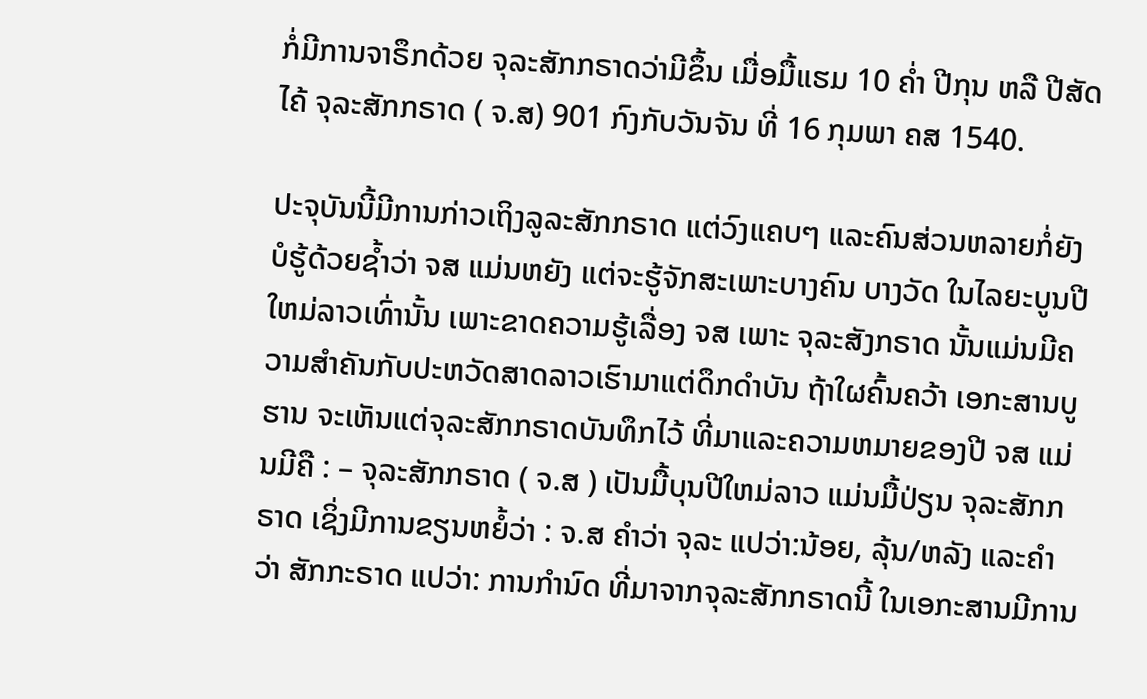ກໍ່ມີການຈາຣຶກດ້ວຍ ຈຸລະສັກກຣາດວ່າມີຂຶ້ນ ເມື່ອມື້ແຮມ 10 ຄ່ຳ ປີກຸນ ຫລື ປີສັດໄຄ້ ຈຸລະສັກກຣາດ ( ຈ.ສ) 901 ກົງກັບວັນຈັນ ທີ່ 16 ກຸມພາ ຄສ 1540.

ປະຈຸບັນນີ້ມີການກ່າວເຖິງລູລະສັກກຣາດ ແຕ່ວົງແຄບໆ ແລະຄົນສ່ວນຫລາຍກໍ່ຍັງບໍຮູ້ດ້ວຍຊ້ຳວ່າ ຈສ ແມ່ນຫຍັງ ແຕ່ຈະຮູ້ຈັກສະເພາະບາງຄົນ ບາງວັດ ໃນໄລຍະບູນປີໃຫມ່ລາວເທົ່ານັ້ນ ເພາະຂາດຄວາມຮູ້ເລື່ອງ ຈສ ເພາະ ຈຸລະສັງກຣາດ ນັ້ນແມ່ນມີຄວາມສຳຄັນກັບປະຫວັດສາດລາວເຮົາມາແຕ່ດຶກດຳບັນ ຖ້າໃຜຄົ້ນຄວ້າ ເອກະສານບູຮານ ຈະເຫັນແຕ່ຈຸລະສັກກຣາດບັນທຶກໄວ້ ທີ່ມາແລະຄວາມຫມາຍຂອງປີ ຈສ ແມ່ນມີຄື : – ຈຸລະສັກກຣາດ ( ຈ.ສ ) ເປັນມື້ບຸນປີໃຫມ່ລາວ ແມ່ນມື້ປ່ຽນ ຈຸລະສັກກຣາດ ເຊິ່ງມີການຂຽນຫຍໍ້ວ່າ : ຈ.ສ ຄຳວ່າ ຈຸລະ ແປວ່າ:ນ້ອຍ, ລຸ້ນ/ຫລັງ ແລະຄຳວ່າ ສັກກະຣາດ ແປວ່າ: ການກຳນົດ ທີ່ມາຈາກຈຸລະສັກກຣາດນີ້ ໃນເອກະສານມີການ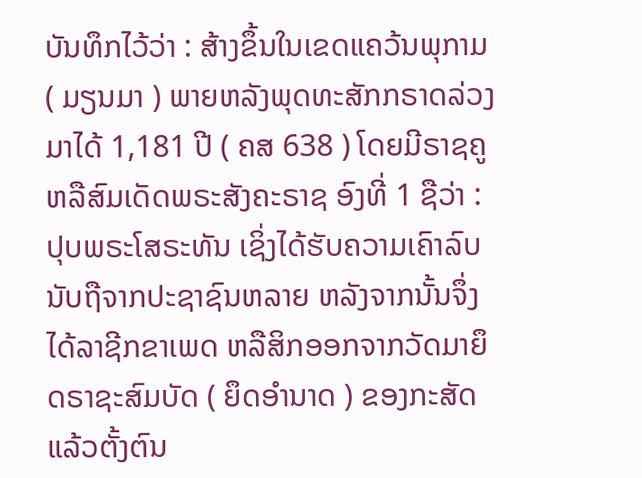ບັນທຶກໄວ້ວ່າ : ສ້າງຂຶ້ນໃນເຂດແຄວ້ນພຸກາມ ( ມຽນມາ ) ພາຍຫລັງພຸດທະສັກກຣາດລ່ວງມາໄດ້ 1,181 ປີ ( ຄສ 638 ) ໂດຍມີຣາຊຄູ ຫລືສົມເດັດພຣະສັງຄະຣາຊ ອົງທີ່ 1 ຊືວ່າ : ປຸບພຣະໂສຣະທັນ ເຊິ່ງໄດ້ຮັບຄວາມເຄົາລົບນັບຖືຈາກປະຊາຊົນຫລາຍ ຫລັງຈາກນັ້ນຈຶ່ງໄດ້ລາຊີກຂາເພດ ຫລືສິກອອກຈາກວັດມາຍຶດຣາຊະສົມບັດ ( ຍຶດອຳນາດ ) ຂອງກະສັດແລ້ວຕັ້ງຕົນ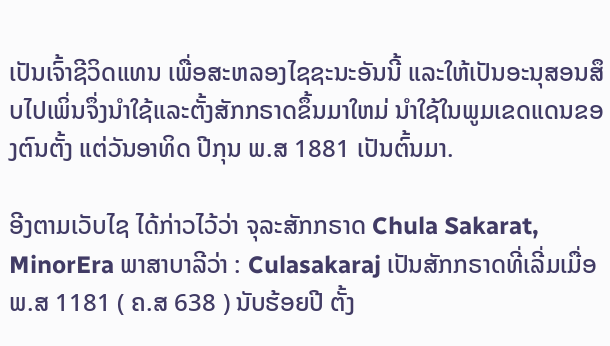ເປັນເຈົ້າຊີວິດແທນ ເພື່ອສະຫລອງໄຊຊະນະອັນນີ້ ແລະໃຫ້ເປັນອະນຸສອນສຶບໄປເພິ່ນຈຶ່ງນຳໃຊ້ແລະຕັ້ງສັກກຣາດຂຶ້ນມາໃຫມ່ ນຳໃຊ້ໃນພູມເຂດແດນຂອງຕົນຕັ້ງ ແຕ່ວັນອາທິດ ປີກຸນ ພ.ສ 1881 ເປັນຕົ້ນມາ.

ອີງຕາມເວັບໄຊ ໄດ້ກ່າວໄວ້ວ່າ ຈຸລະສັກກຣາດ Chula Sakarat, MinorEra ພາສາບາລີວ່າ : Culasakaraj ເປັນສັກກຣາດທີ່ເລີ່ມເມື່ອ ພ.ສ 1181 ( ຄ.ສ 638 ) ນັບຮ້ອຍປີ ຕັ້ງ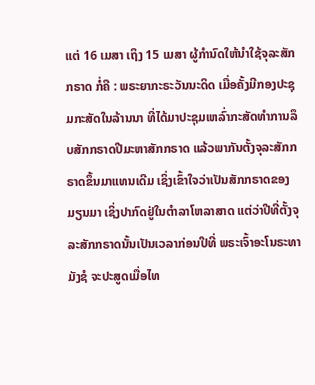ແຕ່ 16 ເມສາ ເຖິງ 15 ເມສາ ຜູ້ກຳນົດໃຫ້ນຳໃຊ້ຈຸລະສັກກຣາດ ກໍ່ຄື : ພຣະຍາກະຣະວັນນະດິດ ເມື່ອຄັ້ງມີກອງປະຊຸມກະສັດໃນລ້ານນາ ທີ່ໄດ້ມາປະຊຸມເຫລົ່າກະສັດທຳການລຶບສັກກຣາດປີມະຫາສັກກຣາດ ແລ້ວພາກັນຕັ້ງຈຸລະສັກກຣາດຂຶ້ນມາແທນເດີມ ເຊິ່ງເຂົ້າໃຈວ່າເປັນສັກກຣາດຂອງມຽນມາ ເຊິ່ງປາກົດຢູ່ໃນຕຳລາໂຫລາສາດ ແຕ່ວ່າປີທີ່ຕັ້ງຈຸລະສັກກຣາດນັ້ນເປັນເວລາກ່ອນປີທີ່ ພຣະເຈົ້າອະໂນຣະທາມັງຊໍ ຈະປະສູດເມື່ອໄທ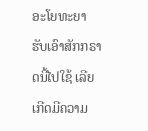ອະໂຍທະຍາ ຮັບເອົາສັກກຣາດນີ້ໄປໃຊ້ ເລີຍເກີດມີຄວາມ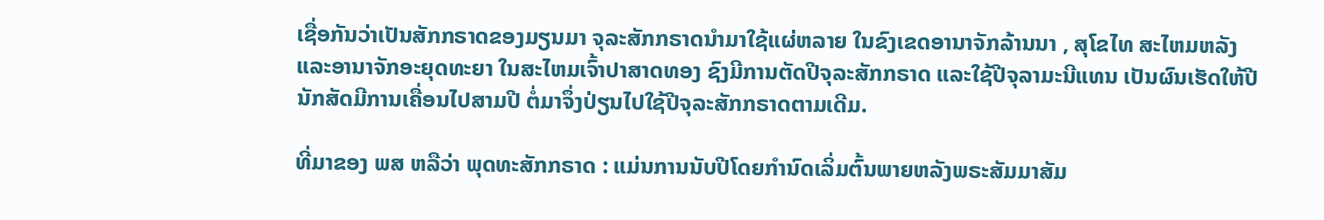ເຊື່ອກັນວ່າເປັນສັກກຣາດຂອງມຽນມາ ຈຸລະສັກກຣາດນຳມາໃຊ້ແຜ່ຫລາຍ ໃນຂົງເຂດອານາຈັກລ້ານນາ , ສຸໂຂໄທ ສະໄຫມຫລັງ ແລະອານາຈັກອະຍຸດທະຍາ ໃນສະໄຫມເຈົ້າປາສາດທອງ ຊົງມີການຕັດປີຈຸລະສັກກຣາດ ແລະໃຊ້ປີຈຸລາມະນີແທນ ເປັນຜົນເຮັດໃຫ້ປີນັກສັດມີການເຄື່ອນໄປສາມປີ ຕໍ່ມາຈຶ່ງປ່ຽນໄປໃຊ້ປີຈຸລະສັກກຣາດຕາມເດີມ.

ທີ່ມາຂອງ ພສ ຫລືວ່າ ພຸດທະສັກກຣາດ : ແມ່ນການນັບປີໂດຍກຳນົດເລິ່ມຕົ້ນພາຍຫລັງພຣະສັມມາສັມ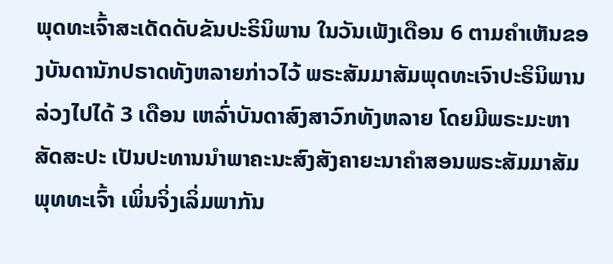ພຸດທະເຈົ້າສະເດັດດັບຂັນປະຣິນິພານ ໃນວັນເພັງເດືອນ 6 ຕາມຄຳເຫັນຂອງບັນດານັກປຣາດທັງຫລາຍກ່າວໄວ້ ພຣະສັມມາສັມພຸດທະເຈົາປະຣິນິພານລ່ວງໄປໄດ້ 3 ເດືອນ ເຫລົ່າບັນດາສົງສາວົກທັງຫລາຍ ໂດຍມີພຣະມະຫາສັດສະປະ ເປັນປະທານນຳພາຄະນະສົງສັງຄາຍະນາຄຳສອນພຣະສັມມາສັມພຸທທະເຈົ້າ ເພິ່ນຈິ່ງເລິ່ມພາກັນ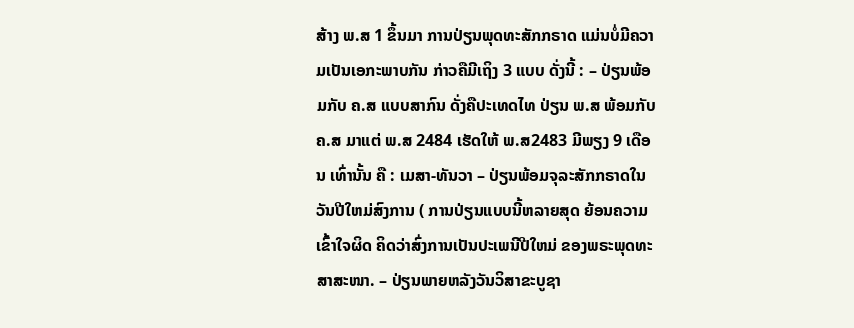ສ້າງ ພ.ສ 1 ຂຶ້ນມາ ການປ່ຽນພຸດທະສັກກຣາດ ແມ່ນບໍ່ມີຄວາມເປັນເອກະພາບກັນ ກ່າວຄືມີເຖິງ 3 ແບບ ດັ່ງນີ້ : – ປ່ຽນພ້ອມກັບ ຄ.ສ ແບບສາກົນ ດັ່ງຄືປະເທດໄທ ປ່ຽນ ພ.ສ ພ້ອມກັບ ຄ.ສ ມາແຕ່ ພ.ສ 2484 ເຮັດໃຫ້ ພ.ສ2483 ມີພຽງ 9 ເດືອນ ເທົ່ານັ້ນ ຄື : ເມສາ-ທັນວາ – ປ່ຽນພ້ອມຈຸລະສັກກຣາດໃນວັນປີໃຫມ່ສົງການ ( ການປ່ຽນແບບນີ້ຫລາຍສຸດ ຍ້ອນຄວາມເຂົ້າໃຈຜິດ ຄິດວ່າສົ່ງການເປັນປະເພນີປີໃຫມ່ ຂອງພຣະພຸດທະສາສະໜາ. – ປ່ຽນພາຍຫລັງວັນວິສາຂະບູຊາ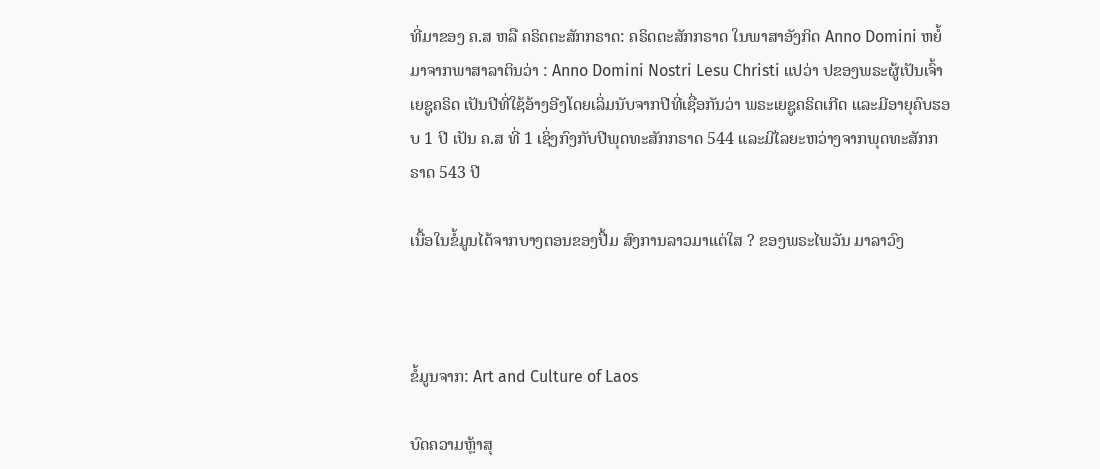ທີ່ມາຂອງ ຄ.ສ ຫລື ຄຣິດຕະສັກກຣາດ: ຄຣິດຕະສັກກຣາດ ໃນພາສາອັງກິດ Anno Domini ຫຍໍ້ມາຈາກພາສາລາຕິນວ່າ : Anno Domini Nostri Lesu Christi ແປວ່າ ປຂອງພຣະຜູ້ເປັນເຈົ້າເຍຊູຄຣິດ ເປັນປີທີ່ໃຊ້ອ້າງອີງໂດຍເລິ່ມນັບຈາກປີທີ່ເຊື່ອກັນວ່າ ພຣະເຍຊູຄຣິດເກີດ ແລະມີອາຍຸຄົບຮອບ 1 ປີ ເປັນ ຄ.ສ ທີ່ 1 ເຊິ່ງກົງກັບປີພຸດທະສັກກຣາດ 544 ແລະມີໄລຍະຫວ່າງຈາກພຸດທະສັກກຣາດ 543 ປີ

ເນື້ອໃນຂໍ້ມູນໄດ້ຈາກບາງຕອນຂອງປື້ມ ສົງການລາວມາແຕ່ໃສ ? ຂອງພຣະໄພວັນ ມາລາວົງ



ຂໍ້ມູນຈາກ: Art and Culture of Laos

ບົດຄວາມຫຼ້າສຸ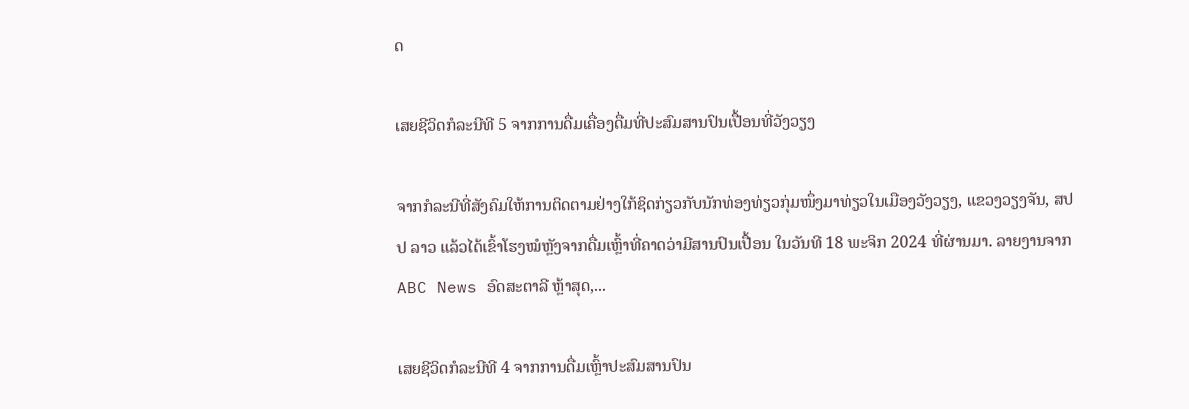ດ

ເສຍຊີວິດກໍລະນີທີ 5 ຈາກການດື່ມເຄື່ອງດື່ມທີ່ປະສົມສານປົນເປື້ອນທີ່ວັງວຽງ

ຈາກກໍລະນີທີ່ສັງຄົມໃຫ້ການຕິດຕາມຢ່າງໃກ້ຊິດກ່ຽວກັບນັກທ່ອງທ່ຽວກຸ່ມໜຶ່ງມາທ່ຽວໃນເມືອງວັງວຽງ, ແຂວງວຽງຈັນ, ສປປ ລາວ ແລ້ວໄດ້ເຂົ້າໂຮງໝໍຫຼັງຈາກດື່ມເຫຼົ້າທີ່ຄາດວ່າມີສານປົນເປື້ອນ ໃນວັນທີ 18 ພະຈິກ 2024 ທີ່ຜ່ານມາ. ລາຍງານຈາກ ABC News ອົດສະຕາລີ ຫຼ້າສຸດ,...

ເສຍຊີວິດກໍລະນີທີ 4 ຈາກການດື່ມເຫຼົ້າປະສົມສານປົນ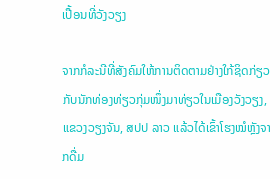ເປື້ອນທີ່ວັງວຽງ

ຈາກກໍລະນີທີ່ສັງຄົມໃຫ້ການຕິດຕາມຢ່າງໃກ້ຊິດກ່ຽວກັບນັກທ່ອງທ່ຽວກຸ່ມໜຶ່ງມາທ່ຽວໃນເມືອງວັງວຽງ, ແຂວງວຽງຈັນ, ສປປ ລາວ ແລ້ວໄດ້ເຂົ້າໂຮງໝໍຫຼັງຈາກດື່ມ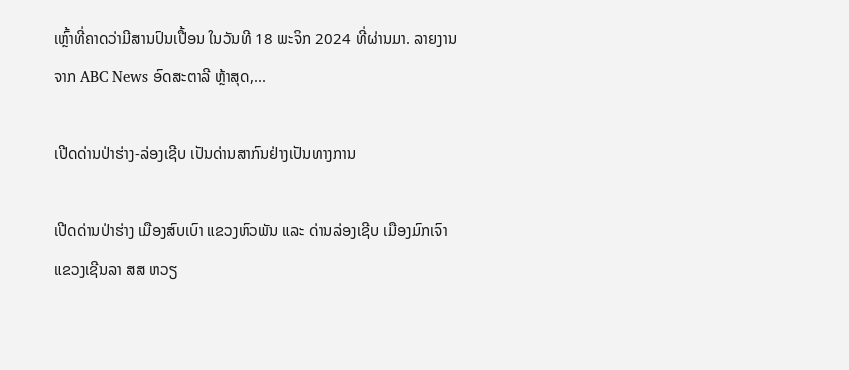ເຫຼົ້າທີ່ຄາດວ່າມີສານປົນເປື້ອນ ໃນວັນທີ 18 ພະຈິກ 2024 ທີ່ຜ່ານມາ. ລາຍງານຈາກ ABC News ອົດສະຕາລີ ຫຼ້າສຸດ,...

ເປີດດ່ານປ່າຮ່າງ-ລ່ອງເຊີບ ເປັນດ່ານສາກົນຢ່າງເປັນທາງການ

ເປີດດ່ານປ່າຮ່າງ ເມືອງສົບເບົາ ແຂວງຫົວພັນ ແລະ ດ່ານລ່ອງເຊີບ ເມືອງມົກເຈົາ ແຂວງເຊີນລາ ສສ ຫວຽ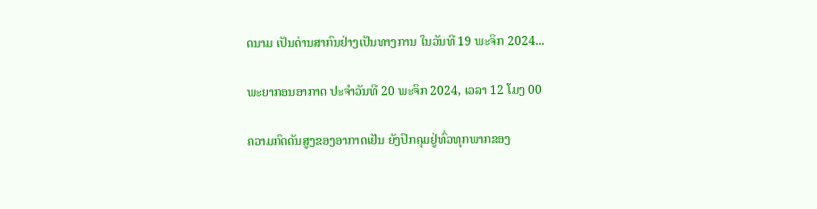ດນາມ ເປັນດ່ານສາກົນຢ່າງເປັນທາງການ ໃນວັນທີ 19 ພະຈິກ 2024...

ພະຍາກອນອາກາດ ປະຈໍາວັນທີ 20 ພະຈິກ 2024, ເວລາ 12 ໂມງ 00

ຄວາມກົດດັນສູງຂອງອາກາດເຢັນ ຍັງປົກຄຸມຢູ່ທົ່ວທຸກພາກຂອງ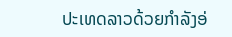ປະເທດລາວດ້ວຍກໍາລັງອ່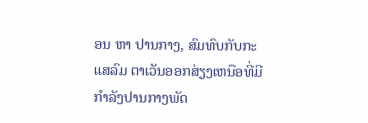ອນ ຫາ ປານກາງ, ສົມທົບກັບກະແສລົມ ຕາເວັນອອກສ່ຽງເຫນືອທີ່ມີກໍາລັງປານກາງພັດ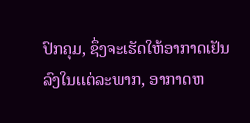ປົກຄຸມ, ຊຶ່ງຈະເຮັດໃຫ້ອາກາດເຢັນລົງໃນເເຕ່ລະພາກ, ອາກາດຫ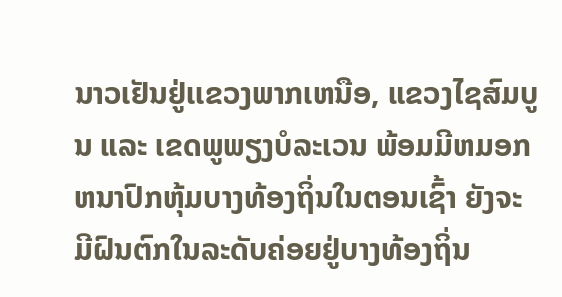ນາວເຢັນຢູ່ເເຂວງພາກເຫນືອ, ແຂວງໄຊສົມບູນ ແລະ ເຂດພູພຽງບໍລະເວນ ພ້ອມມີຫມອກຫນາປົກຫຸ້ມບາງທ້ອງຖິ່ນໃນຕອນເຊົ້າ ຍັງຈະມີຝົນຕົກໃນລະດັບຄ່ອຍຢູ່ບາງທ້ອງຖິ່ນ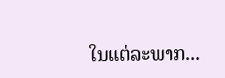ໃນແຕ່ລະພາກ...